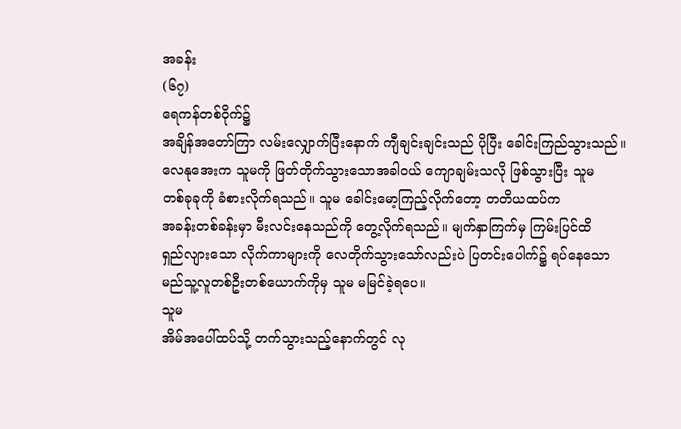အခန်း
(၆၇)
ရေကန်တစ်ဝိုက်၌
အချိန်အတော်ကြာ လမ်းလျှောက်ပြီးနောက် ကျီချင်းချင်းသည် ပိုပြီး ခေါင်းကြည်သွားသည်။
လေနုအေးက သူမကို ဖြတ်တိုက်သွားသောအခါဝယ် ကျောချမ်းသလို ဖြစ်သွားပြီး သူမ
တစ်ခုခုကို ခံစားလိုက်ရသည်။ သူမ ခေါင်းမော့ကြည့်လိုက်တော့ တတိယထပ်က
အခန်းတစ်ခန်းမှာ မီးလင်းနေသည်ကို တွေ့လိုက်ရသည်။ မျက်နှာကြက်မှ ကြမ်းပြင်ထိ
ရှည်လျားသော လိုက်ကာများကို လေတိုက်သွားသော်လည်းပဲ ပြတင်းပေါက်၌ ရပ်နေသော
မည်သူ့လူတစ်ဦးတစ်ယောက်ကိုမှ သူမ မမြင်ခဲ့ရပေ။
သူမ
အိမ်အပေါ်ထပ်သို့ တက်သွားသည့်နောက်တွင် လု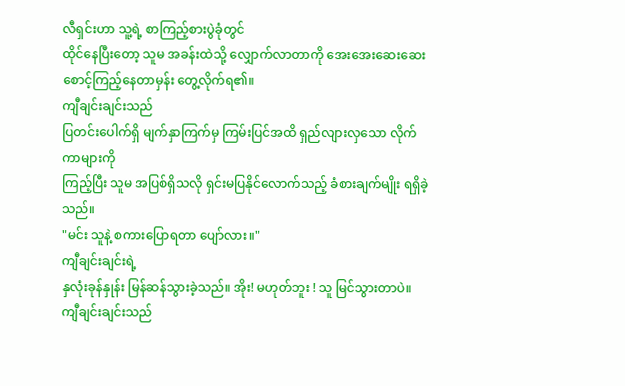လီရှင်းဟာ သူ့ရဲ့ စာကြည့်စားပွဲခုံတွင်
ထိုင်နေပြီးတော့ သူမ အခန်းထဲသို့ လျှောက်လာတာကို အေးအေးဆေးဆေး
စောင့်ကြည့်နေတာမှန်း တွေ့လိုက်ရ၏။
ကျီချင်းချင်းသည်
ပြတင်းပေါက်ရှိ မျက်နှာကြက်မှ ကြမ်းပြင်အထိ ရှည်လျားလှသော လိုက်ကာများကို
ကြည့်ပြီး သူမ အပြစ်ရှိသလို ရှင်းမပြနိုင်လောက်သည့် ခံစားချက်မျိုး ရရှိခဲ့သည်။
"မင်း သူနဲ့ စကားပြောရတာ ပျော်လား။"
ကျီချင်းချင်းရဲ့
နှလုံးခုန်နှုန်း မြန်ဆန်သွားခဲ့သည်။ အိုး! မဟုတ်ဘူး ! သူ မြင်သွားတာပဲ။
ကျီချင်းချင်းသည်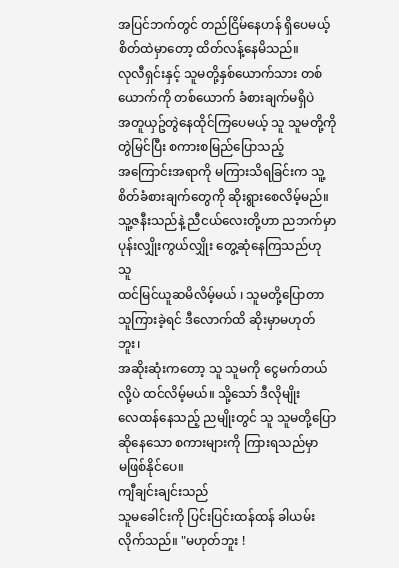အပြင်ဘက်တွင် တည်ငြိမ်နေဟန် ရှိပေမယ့် စိတ်ထဲမှာတော့ ထိတ်လန့်နေမိသည်။
လုလီရှင်းနှင့် သူမတို့နှစ်ယောက်သား တစ်ယောက်ကို တစ်ယောက် ခံစားချက်မရှိပဲ
အတူယှဥ်တွဲနေထိုင်ကြပေမယ့် သူ သူမတို့ကို တွဲမြင်ပြီး စကားစမြည်ပြောသည့်
အကြောင်းအရာကို မကြားသိရခြင်းက သူ့စိတ်ခံစားချက်တွေကို ဆိုးရွားစေလိမ့်မည်။
သူ့ဇနီးသည်နဲ့ ညီငယ်လေးတို့ဟာ ညဘက်မှာ ပုန်းလျှိုးကွယ်လျှိုး တွေ့ဆုံနေကြသည်ဟု သူ
ထင်မြင်ယူဆမိလိမ့်မယ် ၊ သူမတို့ပြောတာ သူကြားခဲ့ရင် ဒီလောက်ထိ ဆိုးမှာမဟုတ်ဘူး၊
အဆိုးဆုံးကတော့ သူ သူမကို ငွေမက်တယ်လို့ပဲ ထင်လိမ့်မယ်။ သို့သော် ဒီလိုမျိုး
လေထန်နေသည့် ညမျိုးတွင် သူ သူမတို့ပြောဆိုနေသော စကားများကို ကြားရသည်မှာ
မဖြစ်နိုင်ပေ။
ကျီချင်းချင်းသည်
သူမခေါင်းကို ပြင်းပြင်းထန်ထန် ခါယမ်းလိုက်သည်။ "မဟုတ်ဘူး !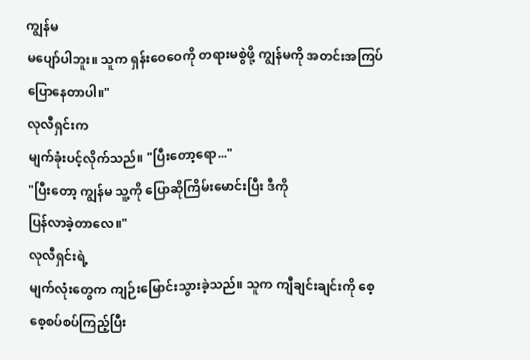ကျွန်မ
မပျော်ပါဘူး။ သူက ရှန်းဝေဝေကို တရားမစွဲဖို့ ကျွန်မကို အတင်းအကြပ်
ပြောနေတာပါ။"
လုလီရှင်းက
မျက်ခုံးပင့်လိုက်သည်။ "ပြီးတော့ရော..."
"ပြီးတော့ ကျွန်မ သူ့ကို ပြောဆိုကြိမ်းမောင်းပြီး ဒီကို
ပြန်လာခဲ့တာလေ။"
လုလီရှင်းရဲ့
မျက်လုံးတွေက ကျဉ်းမြောင်းသွားခဲ့သည်။ သူက ကျီချင်းချင်းကို စေ့စေ့စပ်စပ်ကြည့်ပြီး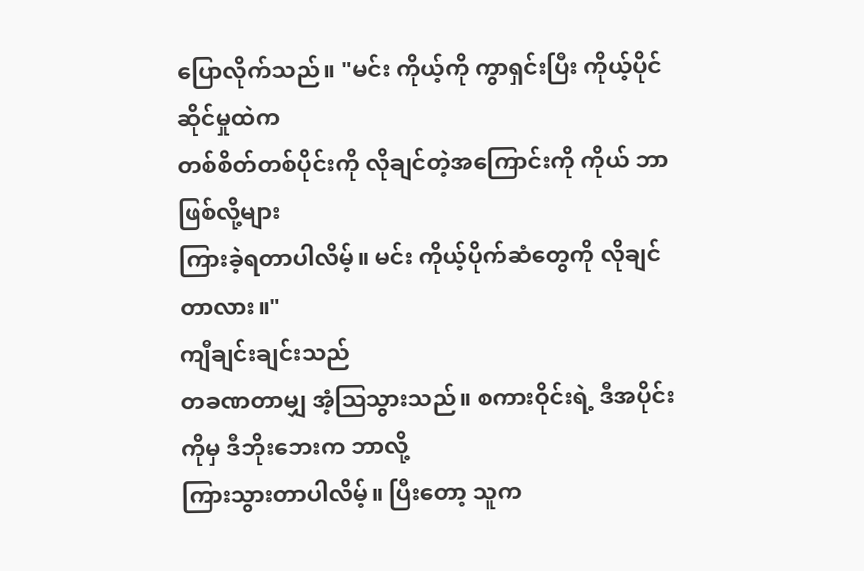ပြောလိုက်သည်။ "မင်း ကိုယ့်ကို ကွာရှင်းပြီး ကိုယ့်ပိုင်ဆိုင်မှုထဲက
တစ်စိတ်တစ်ပိုင်းကို လိုချင်တဲ့အကြောင်းကို ကိုယ် ဘာဖြစ်လို့များ
ကြားခဲ့ရတာပါလိမ့်။ မင်း ကိုယ့်ပိုက်ဆံတွေကို လိုချင်တာလား။"
ကျီချင်းချင်းသည်
တခဏတာမျှ အံ့ဩသွားသည်။ စကားဝိုင်းရဲ့ ဒီအပိုင်းကိုမှ ဒီဘိုးဘေးက ဘာလို့
ကြားသွားတာပါလိမ့်။ ပြီးတော့ သူက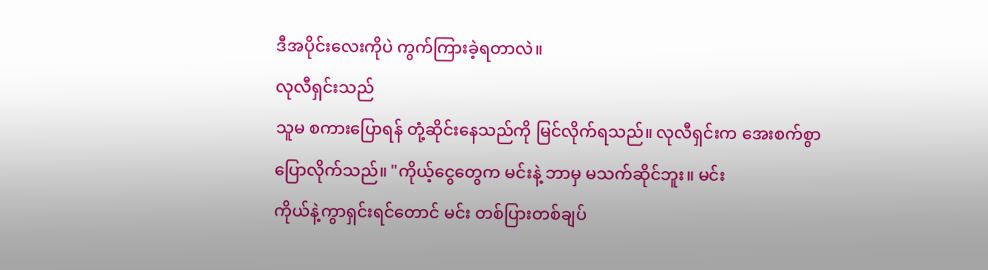ဒီအပိုင်းလေးကိုပဲ ကွက်ကြားခဲ့ရတာလဲ။
လုလီရှင်းသည်
သူမ စကားပြောရန် တုံ့ဆိုင်းနေသည်ကို မြင်လိုက်ရသည်။ လုလီရှင်းက အေးစက်စွာ
ပြောလိုက်သည်။ "ကိုယ့်ငွေတွေက မင်းနဲ့ ဘာမှ မသက်ဆိုင်ဘူး။ မင်း
ကိုယ်နဲ့ကွာရှင်းရင်တောင် မင်း တစ်ပြားတစ်ချပ်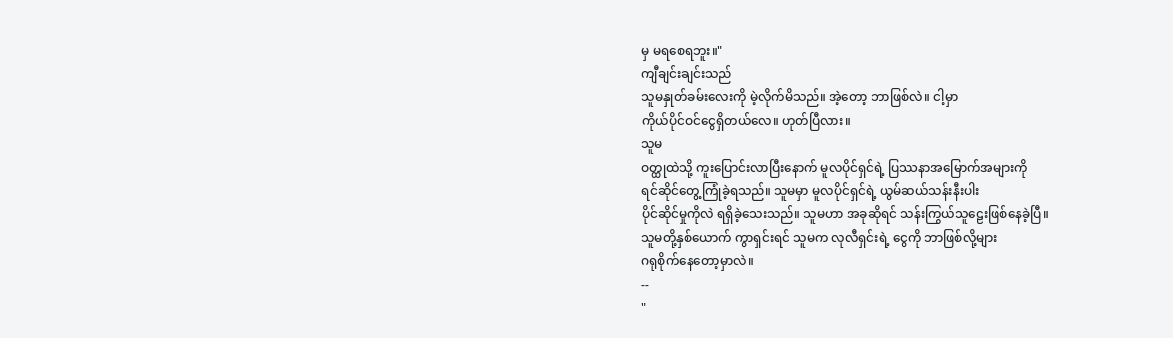မှ မရစေရဘူး။"
ကျီချင်းချင်းသည်
သူမနှုတ်ခမ်းလေးကို မဲ့လိုက်မိသည်။ အဲ့တော့ ဘာဖြစ်လဲ။ ငါ့မှာ
ကိုယ်ပိုင်ဝင်ငွေရှိတယ်လေ။ ဟုတ်ပြီလား။
သူမ
ဝတ္ထုထဲသို့ ကူးပြောင်းလာပြီးနောက် မူလပိုင်ရှင်ရဲ့ ပြဿနာအမြောက်အများကို
ရင်ဆိုင်တွေ့ကြုံခဲ့ရသည်။ သူမမှာ မူလပိုင်ရှင်ရဲ့ ယွမ်ဆယ်သန်းနီးပါး
ပိုင်ဆိုင်မှုကိုလဲ ရရှိခဲ့သေးသည်။ သူမဟာ အခုဆိုရင် သန်းကြွယ်သူဠေးဖြစ်နေခဲ့ပြီ။
သူမတို့နှစ်ယောက် ကွာရှင်းရင် သူမက လုလီရှင်းရဲ့ ငွေကို ဘာဖြစ်လို့များ
ဂရုစိုက်နေတော့မှာလဲ။
--
"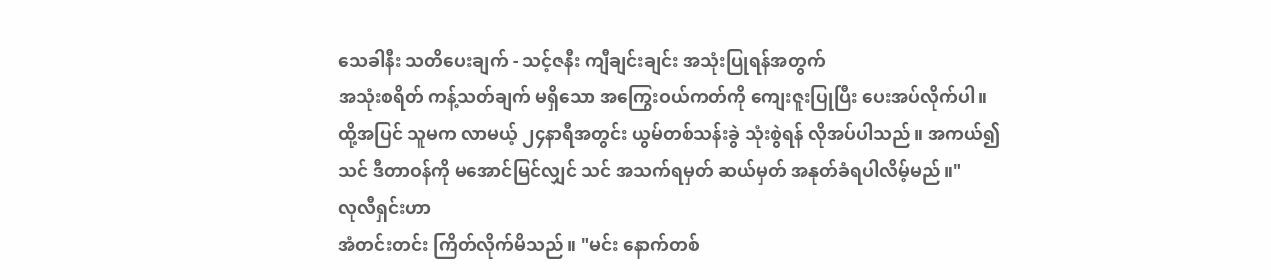သေခါနီး သတိပေးချက် - သင့်ဇနီး ကျီချင်းချင်း အသုံးပြုရန်အတွက်
အသုံးစရိတ် ကန့်သတ်ချက် မရှိသော အကြွေးဝယ်ကတ်ကို ကျေးဇူးပြုပြီး ပေးအပ်လိုက်ပါ။
ထို့အပြင် သူမက လာမယ့် ၂၄နာရီအတွင်း ယွမ်တစ်သန်းခွဲ သုံးစွဲရန် လိုအပ်ပါသည်။ အကယ်၍
သင် ဒီတာဝန်ကို မအောင်မြင်လျှင် သင် အသက်ရမှတ် ဆယ်မှတ် အနုတ်ခံရပါလိမ့်မည်။"
လုလီရှင်းဟာ
အံတင်းတင်း ကြိတ်လိုက်မိသည်။ "မင်း နောက်တစ်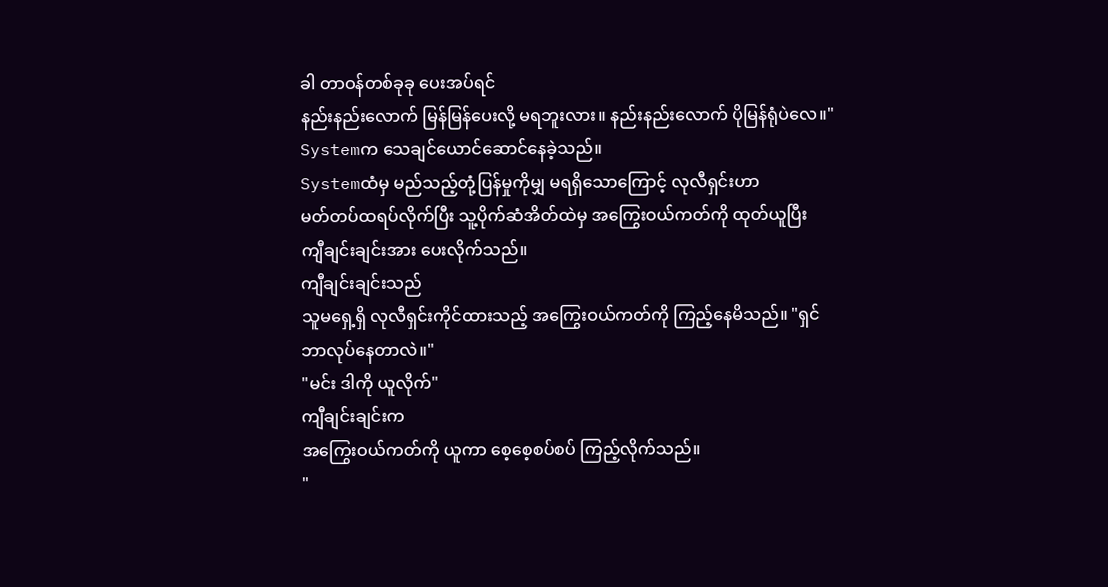ခါ တာဝန်တစ်ခုခု ပေးအပ်ရင်
နည်းနည်းလောက် မြန်မြန်ပေးလို့ မရဘူးလား။ နည်းနည်းလောက် ပိုမြန်ရုံပဲလေ။"
Systemက သေချင်ယောင်ဆောင်နေခဲ့သည်။
Systemထံမှ မည်သည့်တုံ့ပြန်မှုကိုမျှ မရရှိသောကြောင့် လုလီရှင်းဟာ
မတ်တပ်ထရပ်လိုက်ပြီး သူ့ပိုက်ဆံအိတ်ထဲမှ အကြွေးဝယ်ကတ်ကို ထုတ်ယူပြီး
ကျီချင်းချင်းအား ပေးလိုက်သည်။
ကျီချင်းချင်းသည်
သူမရှေ့ရှိ လုလီရှင်းကိုင်ထားသည့် အကြွေးဝယ်ကတ်ကို ကြည့်နေမိသည်။ "ရှင်
ဘာလုပ်နေတာလဲ။"
"မင်း ဒါကို ယူလိုက်"
ကျီချင်းချင်းက
အကြွေးဝယ်ကတ်ကို ယူကာ စေ့စေ့စပ်စပ် ကြည့်လိုက်သည်။
"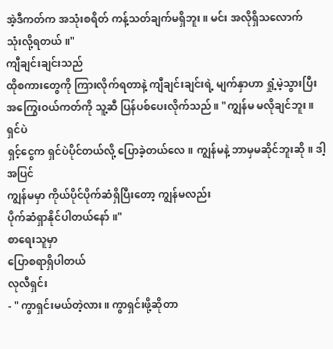အဲ့ဒီကတ်က အသုံးစရိတ် ကန့်သတ်ချက်မရှိဘူး။ မင်း အလိုရှိသလောက်
သုံးလို့ရတယ်။"
ကျီချင်းချင်းသည်
ထိုစကားတွေကို ကြားလိုက်ရတာနဲ့ ကျီချင်းချင်းရဲ့ မျက်နှာဟာ ရှုံ့မဲ့သွားပြီး
အကြွေးဝယ်ကတ်ကို သူ့ဆီ ပြန်ပစ်ပေးလိုက်သည်။ "ကျွန်မ မလိုချင်ဘူး။ ရှင်ပဲ
ရှင့်ငွေက ရှင်ပဲပိုင်တယ်လို့ ပြောခဲ့တယ်လေ။ ကျွန်မနဲ့ ဘာမှမဆိုင်ဘူးဆို။ ဒါ့အပြင်
ကျွန်မမှာ ကိုယ်ပိုင်ပိုက်ဆံရှိပြီးတော့ ကျွန်မလည်း
ပိုက်ဆံရှာနိုင်ပါတယ်နော်။"
စာရေးသူမှာ
ပြောစရာရှိပါတယ်
လုလီရှင်း
- " ကွာရှင်းမယ်တဲ့လား။ ကွာရှင်းဖို့ဆိုတာ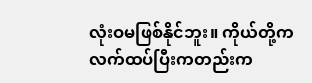လုံးဝမဖြစ်နိုင်ဘူး။ ကိုယ်တို့က
လက်ထပ်ပြီးကတည်းက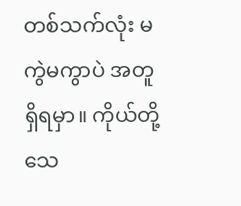တစ်သက်လုံး မကွဲမကွာပဲ အတူရှိရမှာ။ ကိုယ်တို့သေ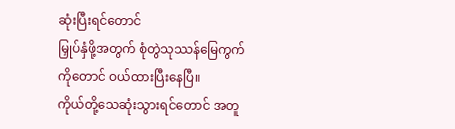ဆုံးပြီးရင်တောင်
မြှုပ်နှံဖို့အတွက် စုံတွဲသုဿန်မြေကွက်ကိုတောင် ဝယ်ထားပြီးနေပြီ။
ကိုယ်တို့သေဆုံးသွားရင်တောင် အတူ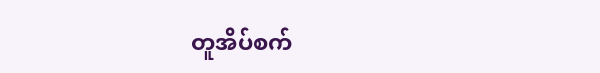တူအိပ်စက်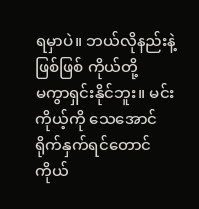ရမှာပဲ။ ဘယ်လိုနည်းနဲ့ဖြစ်ဖြစ် ကိုယ်တို့
မကွာရှင်းနိုင်ဘူး။ မင်း ကိုယ့်ကို သေအောင် ရိုက်နှက်ရင်တောင် ကိုယ်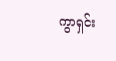ကွာရှင်း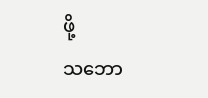ဖို့
သဘော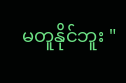မတူနိုင်ဘူး "